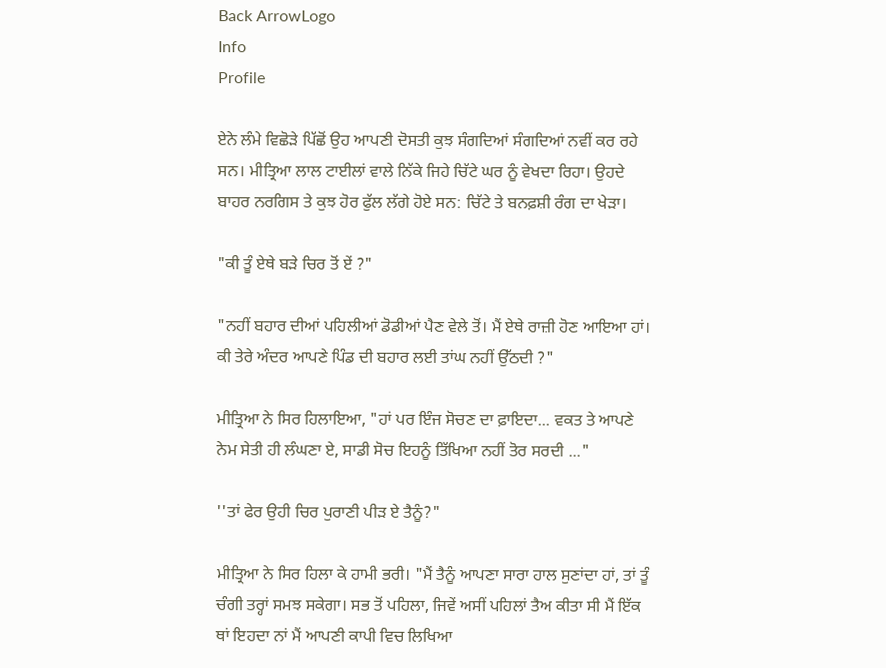Back ArrowLogo
Info
Profile

ਏਨੇ ਲੰਮੇ ਵਿਛੋੜੇ ਪਿੱਛੋਂ ਉਹ ਆਪਣੀ ਦੋਸਤੀ ਕੁਝ ਸੰਗਦਿਆਂ ਸੰਗਦਿਆਂ ਨਵੀਂ ਕਰ ਰਹੇ ਸਨ। ਮੀਤ੍ਰਿਆ ਲਾਲ ਟਾਈਲਾਂ ਵਾਲੇ ਨਿੱਕੇ ਜਿਹੇ ਚਿੱਟੇ ਘਰ ਨੂੰ ਵੇਖਦਾ ਰਿਹਾ। ਉਹਦੇ ਬਾਹਰ ਨਰਗਿਸ ਤੇ ਕੁਝ ਹੋਰ ਫੁੱਲ ਲੱਗੇ ਹੋਏ ਸਨ: ਚਿੱਟੇ ਤੇ ਬਨਫ਼ਸ਼ੀ ਰੰਗ ਦਾ ਖੇੜਾ।

"ਕੀ ਤੂੰ ਏਥੇ ਬੜੇ ਚਿਰ ਤੋਂ ਏਂ ?"

"ਨਹੀਂ ਬਹਾਰ ਦੀਆਂ ਪਹਿਲੀਆਂ ਡੋਡੀਆਂ ਪੈਣ ਵੇਲੇ ਤੋਂ। ਮੈਂ ਏਥੇ ਰਾਜ਼ੀ ਹੋਣ ਆਇਆ ਹਾਂ। ਕੀ ਤੇਰੇ ਅੰਦਰ ਆਪਣੇ ਪਿੰਡ ਦੀ ਬਹਾਰ ਲਈ ਤਾਂਘ ਨਹੀਂ ਉੱਠਦੀ ?"

ਮੀਤ੍ਰਿਆ ਨੇ ਸਿਰ ਹਿਲਾਇਆ, "ਹਾਂ ਪਰ ਇੰਜ ਸੋਚਣ ਦਾ ਫ਼ਾਇਦਾ... ਵਕਤ ਤੇ ਆਪਣੇ ਨੇਮ ਸੇਤੀ ਹੀ ਲੰਘਣਾ ਏ, ਸਾਡੀ ਸੋਚ ਇਹਨੂੰ ਤਿੱਖਿਆ ਨਹੀਂ ਤੋਰ ਸਰਦੀ ..."

''ਤਾਂ ਫੇਰ ਉਹੀ ਚਿਰ ਪੁਰਾਣੀ ਪੀੜ ਏ ਤੈਨੂੰ?"

ਮੀਤ੍ਰਿਆ ਨੇ ਸਿਰ ਹਿਲਾ ਕੇ ਹਾਮੀ ਭਰੀ। "ਮੈਂ ਤੈਨੂੰ ਆਪਣਾ ਸਾਰਾ ਹਾਲ ਸੁਣਾਂਦਾ ਹਾਂ, ਤਾਂ ਤੂੰ ਚੰਗੀ ਤਰ੍ਹਾਂ ਸਮਝ ਸਕੇਗਾ। ਸਭ ਤੋਂ ਪਹਿਲਾ, ਜਿਵੇਂ ਅਸੀਂ ਪਹਿਲਾਂ ਤੈਅ ਕੀਤਾ ਸੀ ਮੈਂ ਇੱਕ ਥਾਂ ਇਹਦਾ ਨਾਂ ਮੈਂ ਆਪਣੀ ਕਾਪੀ ਵਿਚ ਲਿਖਿਆ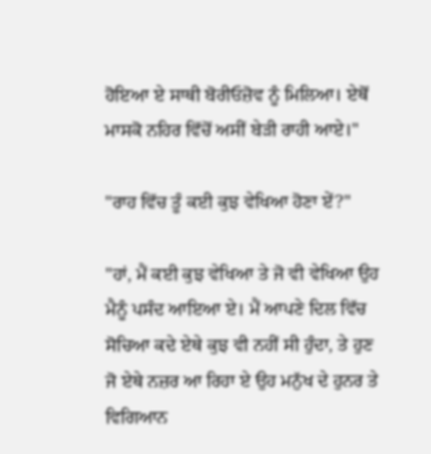ਹੋਇਆ ਏ ਸਾਥੀ ਬੋਰੀਓਜ਼ੋਵ ਨੂੰ ਮਿਲਿਆ। ਏਥੋਂ ਮਾਸਕੋ ਨਹਿਰ ਵਿੱਚੋਂ ਅਸੀਂ ਬੇੜੀ ਰਾਹੀ ਆਏ।"

"ਰਾਹ ਵਿੱਚ ਤੂੰ ਕਈ ਕੁਝ ਵੇਖਿਆ ਹੋਣਾ ਏਂ?"

"ਹਾਂ, ਮੈਂ ਕਈ ਕੁਝ ਵੇਖਿਆ ਤੇ ਜੋ ਵੀ ਵੇਖਿਆ ਉਹ ਮੈਨੂੰ ਪਸੰਦ ਆਇਆ ਏ। ਮੈਂ ਆਪਣੇ ਦਿਲ ਵਿੱਚ ਸੋਚਿਆ ਕਦੇ ਏਥੇ ਕੁਝ ਵੀ ਨਹੀਂ ਸੀ ਹੁੰਦਾ, ਤੇ ਹੁਣ ਜੋ ਏਥੇ ਨਜ਼ਰ ਆ ਰਿਹਾ ਏ ਉਹ ਮਨੁੱਖ ਦੇ ਹੁਨਰ ਤੇ ਵਿਗਿਆਨ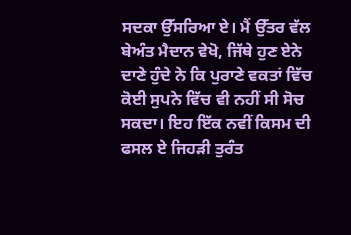ਸਦਕਾ ਉੱਸਰਿਆ ਏ। ਮੈਂ ਉੱਤਰ ਵੱਲ ਬੇਅੰਤ ਮੈਦਾਨ ਵੇਖੋ, ਜਿੱਥੇ ਹੁਣ ਏਨੇ ਦਾਣੇ ਹੁੰਦੇ ਨੇ ਕਿ ਪੁਰਾਣੇ ਵਕਤਾਂ ਵਿੱਚ ਕੋਈ ਸੁਪਨੇ ਵਿੱਚ ਵੀ ਨਹੀਂ ਸੀ ਸੋਚ ਸਕਦਾ। ਇਹ ਇੱਕ ਨਵੀਂ ਕਿਸਮ ਦੀ ਫਸਲ ਏ ਜਿਹੜੀ ਤੁਰੰਤ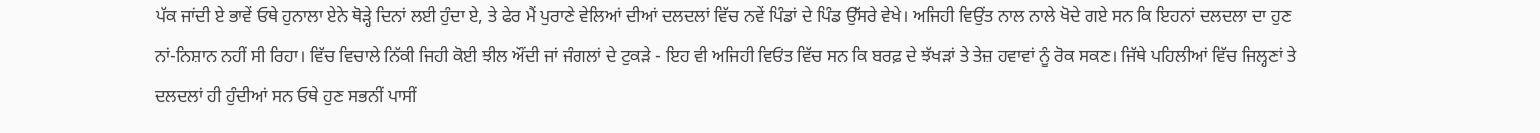ਪੱਕ ਜਾਂਦੀ ਏ ਭਾਵੇਂ ਓਥੇ ਹੁਨਾਲਾ ਏਨੇ ਥੋੜ੍ਹੇ ਦਿਨਾਂ ਲਈ ਹੁੰਦਾ ਏ, ਤੇ ਫੇਰ ਮੈਂ ਪੁਰਾਣੇ ਵੇਲਿਆਂ ਦੀਆਂ ਦਲਦਲਾਂ ਵਿੱਚ ਨਵੇਂ ਪਿੰਡਾਂ ਦੇ ਪਿੰਡ ਉੱਸਰੇ ਵੇਖੇ। ਅਜਿਹੀ ਵਿਉਂਤ ਨਾਲ ਨਾਲੇ ਖੋਦੇ ਗਏ ਸਨ ਕਿ ਇਹਨਾਂ ਦਲਦਲਾ ਦਾ ਹੁਣ ਨਾਂ-ਨਿਸ਼ਾਨ ਨਹੀਂ ਸੀ ਰਿਹਾ। ਵਿੱਚ ਵਿਚਾਲੇ ਨਿੱਕੀ ਜਿਹੀ ਕੋਈ ਝੀਲ ਔਂਦੀ ਜਾਂ ਜੰਗਲਾਂ ਦੇ ਟੁਕੜੇ - ਇਹ ਵੀ ਅਜਿਹੀ ਵਿਓਂਤ ਵਿੱਚ ਸਨ ਕਿ ਬਰਫ਼ ਦੇ ਝੱਖੜਾਂ ਤੇ ਤੇਜ਼ ਹਵਾਵਾਂ ਨੂੰ ਰੋਕ ਸਕਣ। ਜਿੱਥੇ ਪਹਿਲੀਆਂ ਵਿੱਚ ਜਿਲ੍ਹਣਾਂ ਤੇ ਦਲਦਲਾਂ ਹੀ ਹੁੰਦੀਆਂ ਸਨ ਓਥੇ ਹੁਣ ਸਭਨੀਂ ਪਾਸੀਂ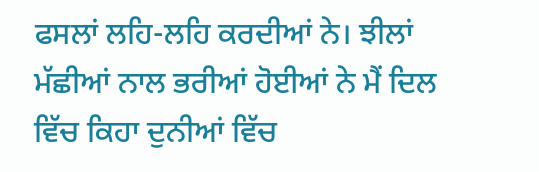ਫਸਲਾਂ ਲਹਿ-ਲਹਿ ਕਰਦੀਆਂ ਨੇ। ਝੀਲਾਂ ਮੱਛੀਆਂ ਨਾਲ ਭਰੀਆਂ ਹੋਈਆਂ ਨੇ ਮੈਂ ਦਿਲ ਵਿੱਚ ਕਿਹਾ ਦੁਨੀਆਂ ਵਿੱਚ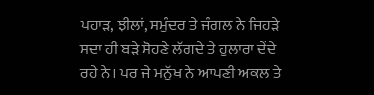ਪਹਾੜ, ਝੀਲਾਂ, ਸਮੁੰਦਰ ਤੇ ਜੰਗਲ ਨੇ ਜਿਹੜੇ ਸਦਾ ਹੀ ਬੜੇ ਸੋਹਣੇ ਲੱਗਦੇ ਤੇ ਹੁਲਾਰਾ ਦੇਂਦੇ ਰਹੇ ਨੇ। ਪਰ ਜੇ ਮਨੁੱਖ ਨੇ ਆਪਣੀ ਅਕਲ ਤੇ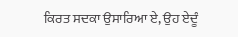ਕਿਰਤ ਸਦਕਾ ਉਸਾਰਿਆ ਏ, ਉਹ ਏਦੂੰ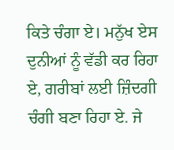ਕਿਤੇ ਚੰਗਾ ਏ। ਮਨੁੱਖ ਏਸ ਦੁਨੀਆਂ ਨੂੰ ਵੱਡੀ ਕਰ ਰਿਹਾ ਏ, ਗਰੀਬਾਂ ਲਈ ਜ਼ਿੰਦਗੀ ਚੰਗੀ ਬਣਾ ਰਿਹਾ ਏ. ਜੇ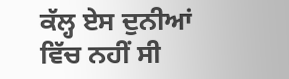ਕੱਲ੍ਹ ਏਸ ਦੁਨੀਆਂ ਵਿੱਚ ਨਹੀਂ ਸੀ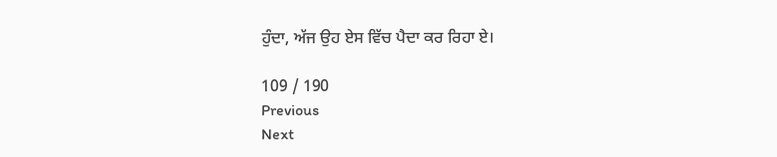ਹੁੰਦਾ, ਅੱਜ ਉਹ ਏਸ ਵਿੱਚ ਪੈਦਾ ਕਰ ਰਿਹਾ ਏ।

109 / 190
Previous
Next